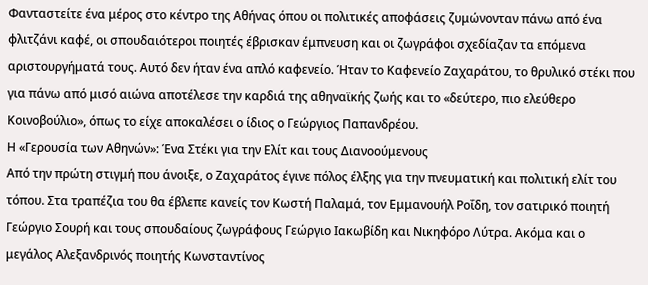Φανταστείτε ένα μέρος στο κέντρο της Αθήνας όπου οι πολιτικές αποφάσεις ζυμώνονταν πάνω από ένα φλιτζάνι καφέ, οι σπουδαιότεροι ποιητές έβρισκαν έμπνευση και οι ζωγράφοι σχεδίαζαν τα επόμενα αριστουργήματά τους. Αυτό δεν ήταν ένα απλό καφενείο. Ήταν το Καφενείο Ζαχαράτου, το θρυλικό στέκι που για πάνω από μισό αιώνα αποτέλεσε την καρδιά της αθηναϊκής ζωής και το «δεύτερο, πιο ελεύθερο Κοινοβούλιο», όπως το είχε αποκαλέσει ο ίδιος ο Γεώργιος Παπανδρέου.
Η «Γερουσία των Αθηνών»: Ένα Στέκι για την Ελίτ και τους Διανοούμενους
Από την πρώτη στιγμή που άνοιξε, ο Ζαχαράτος έγινε πόλος έλξης για την πνευματική και πολιτική ελίτ του τόπου. Στα τραπέζια του θα έβλεπε κανείς τον Κωστή Παλαμά, τον Εμμανουήλ Ροΐδη, τον σατιρικό ποιητή Γεώργιο Σουρή και τους σπουδαίους ζωγράφους Γεώργιο Ιακωβίδη και Νικηφόρο Λύτρα. Ακόμα και ο μεγάλος Αλεξανδρινός ποιητής Κωνσταντίνος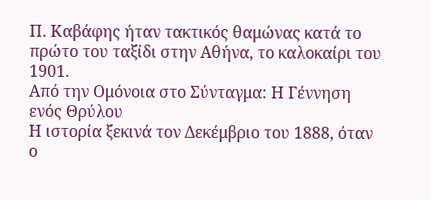Π. Καβάφης ήταν τακτικός θαμώνας κατά το πρώτο του ταξίδι στην Αθήνα, το καλοκαίρι του 1901.
Από την Ομόνοια στο Σύνταγμα: Η Γέννηση ενός Θρύλου
Η ιστορία ξεκινά τον Δεκέμβριο του 1888, όταν ο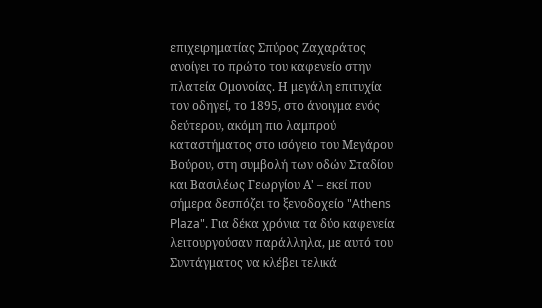επιχειρηματίας Σπύρος Ζαχαράτος ανοίγει το πρώτο του καφενείο στην πλατεία Ομονοίας. Η μεγάλη επιτυχία τον οδηγεί, το 1895, στο άνοιγμα ενός δεύτερου, ακόμη πιο λαμπρού καταστήματος στο ισόγειο του Μεγάρου Βούρου, στη συμβολή των οδών Σταδίου και Βασιλέως Γεωργίου Α' – εκεί που σήμερα δεσπόζει το ξενοδοχείο "Athens Plaza". Για δέκα χρόνια τα δύο καφενεία λειτουργούσαν παράλληλα, με αυτό του Συντάγματος να κλέβει τελικά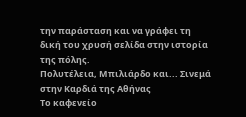την παράσταση και να γράφει τη δική του χρυσή σελίδα στην ιστορία της πόλης.
Πολυτέλεια, Μπιλιάρδο και... Σινεμά στην Καρδιά της Αθήνας
Το καφενείο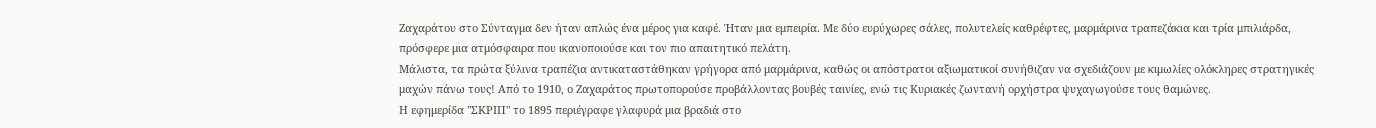Ζαχαράτου στο Σύνταγμα δεν ήταν απλώς ένα μέρος για καφέ. Ήταν μια εμπειρία. Με δύο ευρύχωρες σάλες, πολυτελείς καθρέφτες, μαρμάρινα τραπεζάκια και τρία μπιλιάρδα, πρόσφερε μια ατμόσφαιρα που ικανοποιούσε και τον πιο απαιτητικό πελάτη.
Μάλιστα, τα πρώτα ξύλινα τραπέζια αντικαταστάθηκαν γρήγορα από μαρμάρινα, καθώς οι απόστρατοι αξιωματικοί συνήθιζαν να σχεδιάζουν με κιμωλίες ολόκληρες στρατηγικές μαχών πάνω τους! Από το 1910, ο Ζαχαράτος πρωτοπορούσε προβάλλοντας βουβές ταινίες, ενώ τις Κυριακές ζωντανή ορχήστρα ψυχαγωγούσε τους θαμώνες.
Η εφημερίδα "ΣΚΡΙΠ" το 1895 περιέγραφε γλαφυρά μια βραδιά στο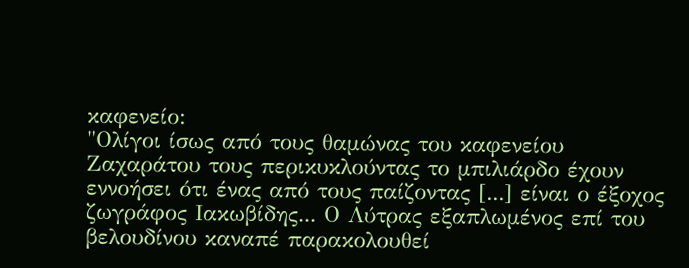καφενείο:
"Ολίγοι ίσως από τους θαμώνας του καφενείου Ζαχαράτου τους περικυκλούντας το μπιλιάρδο έχουν εννοήσει ότι ένας από τους παίζοντας [...] είναι ο έξοχος ζωγράφος Ιακωβίδης... Ο Λύτρας εξαπλωμένος επί του βελουδίνου καναπέ παρακολουθεί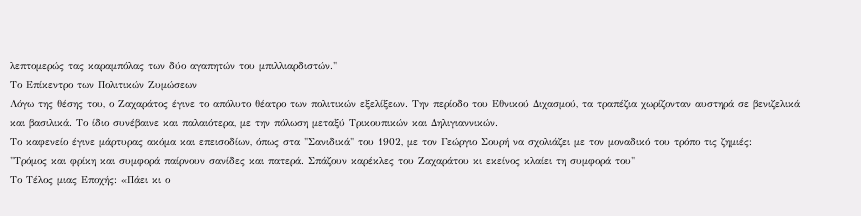λεπτομερώς τας καραμπόλας των δύο αγαπητών του μπιλλιαρδιστών."
Το Επίκεντρο των Πολιτικών Ζυμώσεων
Λόγω της θέσης του, ο Ζαχαράτος έγινε το απόλυτο θέατρο των πολιτικών εξελίξεων. Την περίοδο του Εθνικού Διχασμού, τα τραπέζια χωρίζονταν αυστηρά σε βενιζελικά και βασιλικά. Το ίδιο συνέβαινε και παλαιότερα, με την πόλωση μεταξύ Τρικουπικών και Δηλιγιαννικών.
Το καφενείο έγινε μάρτυρας ακόμα και επεισοδίων, όπως στα "Σανιδικά" του 1902, με τον Γεώργιο Σουρή να σχολιάζει με τον μοναδικό του τρόπο τις ζημιές:
"Τρόμος και φρίκη και συμφορά παίρνουν σανίδες και πατερά. Σπάζουν καρέκλες του Ζαχαράτου κι εκείνος κλαίει τη συμφορά του"
Το Τέλος μιας Εποχής: «Πάει κι ο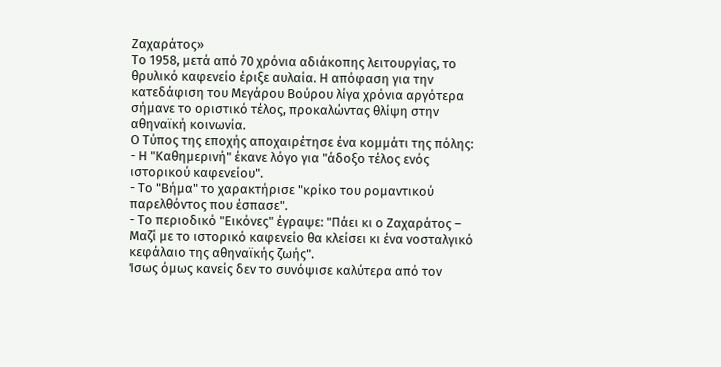Ζαχαράτος»
Το 1958, μετά από 70 χρόνια αδιάκοπης λειτουργίας, το θρυλικό καφενείο έριξε αυλαία. Η απόφαση για την κατεδάφιση του Μεγάρου Βούρου λίγα χρόνια αργότερα σήμανε το οριστικό τέλος, προκαλώντας θλίψη στην αθηναϊκή κοινωνία.
Ο Τύπος της εποχής αποχαιρέτησε ένα κομμάτι της πόλης:
- Η "Καθημερινή" έκανε λόγο για "άδοξο τέλος ενός ιστορικού καφενείου".
- Το "Βήμα" το χαρακτήρισε "κρίκο του ρομαντικού παρελθόντος που έσπασε".
- Το περιοδικό "Εικόνες" έγραψε: "Πάει κι ο Ζαχαράτος – Μαζί με το ιστορικό καφενείο θα κλείσει κι ένα νοσταλγικό κεφάλαιο της αθηναϊκής ζωής".
Ίσως όμως κανείς δεν το συνόψισε καλύτερα από τον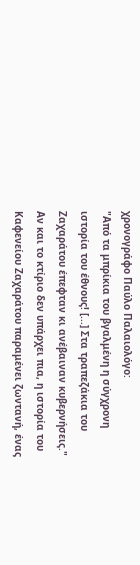χρονογράφο Παύλο Παλαιολόγο:
"Από τα μπρίκια του βγαλμένη η σύγχρονη ιστορία του έθνους! [...] Στα τραπεζάκια του Ζαχαράτου έπεφταν κι ανέβαιναν κυβερνήσεις."
Αν και το κτίριο δεν υπάρχει πια, η ιστορία του Καφενείου Ζαχαράτου παραμένει ζωντανή, ένας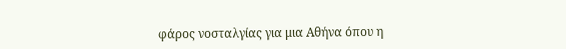φάρος νοσταλγίας για μια Αθήνα όπου η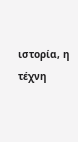ιστορία, η τέχνη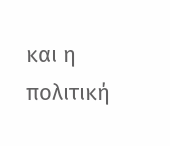και η πολιτική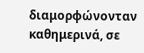διαμορφώνονταν καθημερινά, σε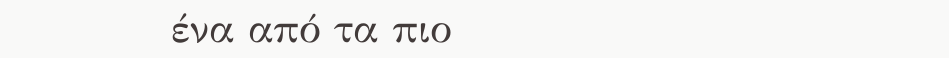ένα από τα πιο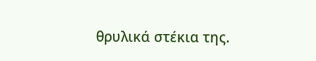θρυλικά στέκια της.